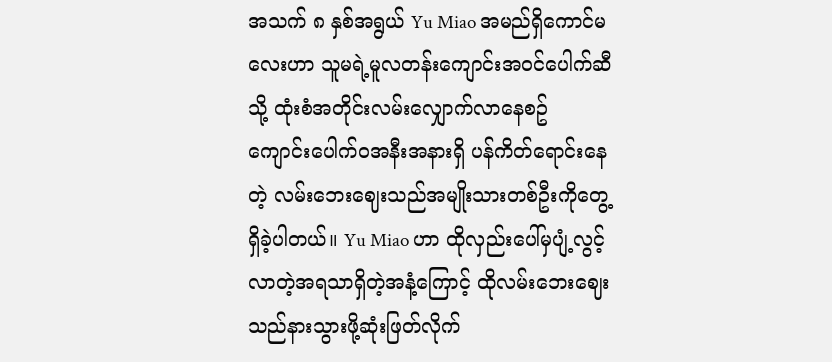အသက် ၈ နှစ်အရွယ် Yu Miao အမည်ရှိကောင်မလေးဟာ သူမရဲ့မူလတန်းကျောင်းအဝင်ပေါက်ဆီသို့ ထုံးစံအတိုင်းလမ်းလျှောက်လာနေစဥ် ကျောင်းပေါက်ဝအနီးအနားရှိ ပန်ကိတ်ရောင်းနေတဲ့ လမ်းဘေးဈေးသည်အမျိုးသားတစ်ဦးကိုတွေ့ရှိခဲ့ပါတယ်။ Yu Miao ဟာ ထိုလှည်းပေါ်မှပျံ့လွင့်လာတဲ့အရသာရှိတဲ့အနံ့ကြောင့် ထိုလမ်းဘေးဈေးသည်နားသွားဖို့ဆုံးဖြတ်လိုက်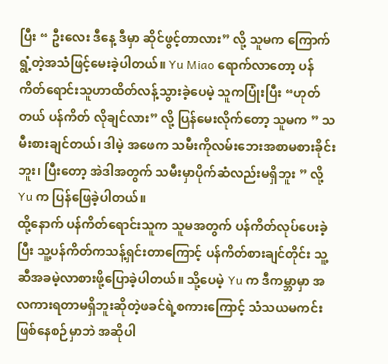ပြီး “ ဦးလေး ဒီနေ့ ဒီမှာ ဆိုင်ဖွင့်တာလား” လို့ သူမက ကြောက်ရွံ့တဲ့အသံဖြင့်မေးခဲ့ပါတယ်။ Yu Miao ရောက်လာတော့ ပန်ကိတ်ရောင်းသူဟာထိတ်လန့်သွားခဲ့ပေမဲ့ သူကပြုံးပြီး “ဟုတ်တယ် ပန်ကိတ် လိုချင်လား” လို့ ပြန်မေးလိုက်တော့ သူမက ” သမီးစားချင်တယ်၊ ဒါမဲ့ အဖေက သမီးကိုလမ်းဘေးအစာမစားခိုင်းဘူး၊ ပြီးတော့ အဲဒါအတွက် သမီးမှာပိုက်ဆံလည်းမရှိဘူး ” လို့ Yu က ပြန်ဖြေခဲ့ပါတယ်။
ထို့နောက် ပန်ကိတ်ရောင်းသူက သူမအတွက် ပန်ကိတ်လုပ်ပေးခဲ့ပြီး သူ့ပန်ကိတ်ကသန့်ရှင်းတာကြောင့် ပန်ကိတ်စားချင်တိုင်း သူ့ဆီအခမဲ့လာစားဖို့ပြောခဲ့ပါတယ်။ သို့ပေမဲ့ Yu က ဒီကမ္ဘာမှာ အလကားရတာမရှိဘူးဆိုတဲ့ဖခင်ရဲ့စကားကြောင့် သံသယမကင်းဖြစ်နေစဉ်မှာဘဲ အဆိုပါ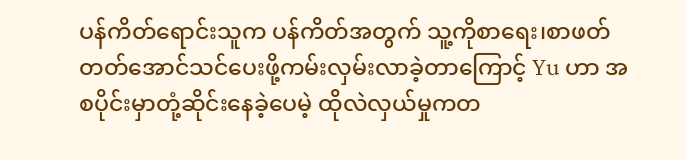ပန်ကိတ်ရောင်းသူက ပန်ကိတ်အတွက် သူ့ကိုစာရေး၊စာဖတ်တတ်အောင်သင်ပေးဖို့ကမ်းလှမ်းလာခဲ့တာကြောင့် Yu ဟာ အစပိုင်းမှာတုံ့ဆိုင်းနေခဲ့ပေမဲ့ ထိုလဲလှယ်မှုကတ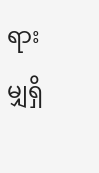ရားမျှရှိ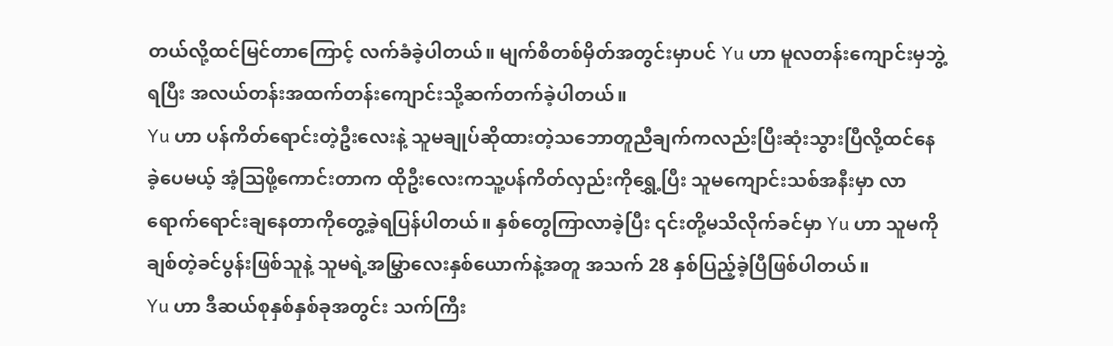တယ်လို့ထင်မြင်တာကြောင့် လက်ခံခဲ့ပါတယ်။ မျက်စိတစ်မှိတ်အတွင်းမှာပင် Yu ဟာ မူလတန်းကျောင်းမှဘွဲ့ရပြီး အလယ်တန်းအထက်တန်းကျောင်းသို့ဆက်တက်ခဲ့ပါတယ်။
Yu ဟာ ပန်ကိတ်ရောင်းတဲ့ဦးလေးနဲ့ သူမချုပ်ဆိုထားတဲ့သဘောတူညီချက်ကလည်းပြီးဆုံးသွားပြီလို့ထင်နေခဲ့ပေမယ့် အံ့ဩဖို့ကောင်းတာက ထိုဦးလေးကသူ့ပန်ကိတ်လှည်းကိုရွှေ့ပြီး သူမကျောင်းသစ်အနီးမှာ လာရောက်ရောင်းချနေတာကိုတွေ့ခဲ့ရပြန်ပါတယ်။ နှစ်တွေကြာလာခဲ့ပြီး ၎င်းတို့မသိလိုက်ခင်မှာ Yu ဟာ သူမကိုချစ်တဲ့ခင်ပွန်းဖြစ်သူနဲ့ သူမရဲ့အမြွှာလေးနှစ်ယောက်နဲ့အတူ အသက် 28 နှစ်ပြည့်ခဲ့ပြီဖြစ်ပါတယ်။
Yu ဟာ ဒီဆယ်စုနှစ်နှစ်ခုအတွင်း သက်ကြီး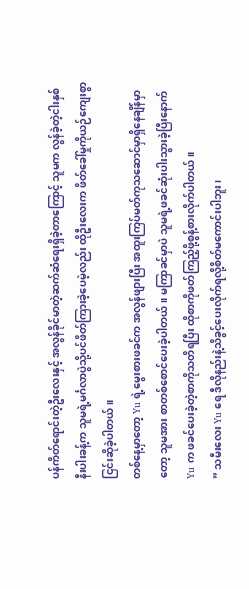ပန်ကိတ်ရောင်းတဲ့ဦးလေးနှင့် အလွန်ခိုင်မာတဲ့ဆက်ဆံရေးရှိခဲ့တာကြောင့် သူမက လွန်ခဲ့တဲ့ငါးနှစ်နီးပါးခန့်က သူမရဲ့မင်္ဂလာပွဲသို့ပင်ဖိတ်ကြားခဲ့ပေမဲ့လည်း ထိုဦးလေးက ဖိတ်ခေါ်မှုကိုယဉ်ကျေးစွာငြင်းဆိုခဲ့ပါတယ်။
တစ်နေ့မှာတော့ Yu ရဲ့မွေးစားဖခင်က အလွန်ဖျားပြီး အထူးကြပ်မတ်ကုသဆောင်မှာရှိနေချိန်မှာတော့ သူမအား စာတစ်စောင်ပေးခဲ့ပါတယ်။ မကြာခင်မှာပဲ သူမရဲ့ဖခင်ဆုံးပါးသွားခဲ့ပြီးနောက် Yu က ဖခင်ပေးခဲ့တဲ့စာကိုသတိရပြီး ထိုစာကိုဖတ်ကြည့်ဖို့စွန့်စားလိုက်ပါတယ်။
” သမီးလေး Yu ရေ ဒီလိုနည်းနဲ့သိခွင့်ပေးလိုက်ရလို့စိတ်မကောင်းပါဘူး၊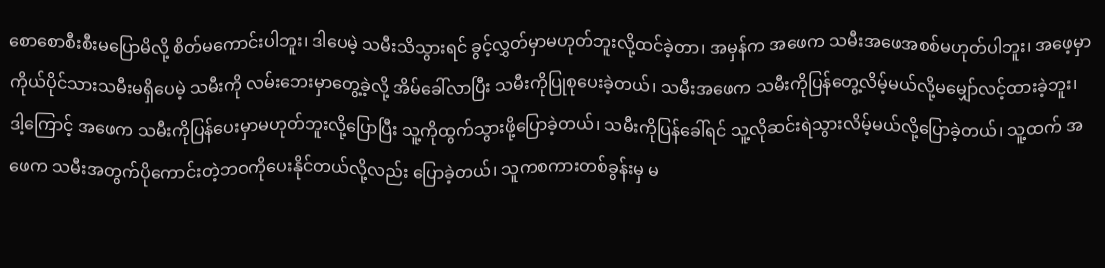စောစောစီးစီးမပြောမိလို့ စိတ်မကောင်းပါဘူး၊ ဒါပေမဲ့ သမီးသိသွားရင် ခွင့်လွှတ်မှာမဟုတ်ဘူးလို့ထင်ခဲ့တာ၊ အမှန်က အဖေက သမီးအဖေအစစ်မဟုတ်ပါဘူး၊ အဖေ့မှာ ကိုယ်ပိုင်သားသမီးမရှိပေမဲ့ သမီးကို လမ်းဘေးမှာတွေ့ခဲ့လို့ အိမ်ခေါ်လာပြီး သမီးကိုပြုစုပေးခဲ့တယ်၊ သမီးအဖေက သမီးကိုပြန်တွေ့လိမ့်မယ်လို့မမျှော်လင့်ထားခဲ့ဘူး၊ ဒါ့ကြောင့် အဖေက သမီးကိုပြန်ပေးမှာမဟုတ်ဘူးလို့ပြောပြီး သူ့ကိုထွက်သွားဖို့ပြောခဲ့တယ်၊ သမီးကိုပြန်ခေါ်ရင် သူ့လိုဆင်းရဲသွားလိမ့်မယ်လို့ပြောခဲ့တယ်၊ သူ့ထက် အဖေက သမီးအတွက်ပိုကောင်းတဲ့ဘဝကိုပေးနိုင်တယ်လို့လည်း ပြောခဲ့တယ်၊ သူကစကားတစ်ခွန်းမှ မ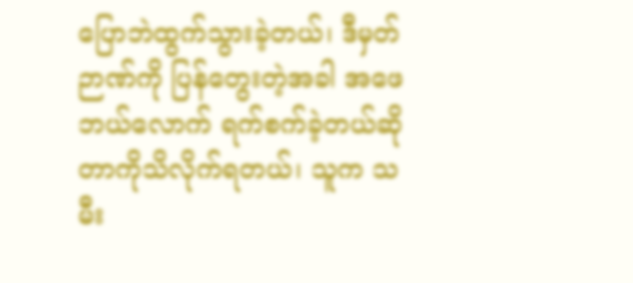ပြောဘဲထွက်သွားခဲ့တယ်၊ ဒီမှတ်ဉာဏ်ကို ပြန်တွေးတဲ့အခါ အဖေ ဘယ်လောက် ရက်စက်ခဲ့တယ်ဆိုတာကိုသိလိုက်ရတယ်၊ သူက သမီး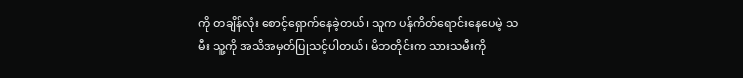ကို တချိန်လုံး စောင့်ရှောက်နေခဲ့တယ်၊ သူက ပန်ကိတ်ရောင်းနေပေမဲ့ သမီး သူ့ကို အသိအမှတ်ပြုသင့်ပါတယ်၊ မိဘတိုင်းက သားသမီးကို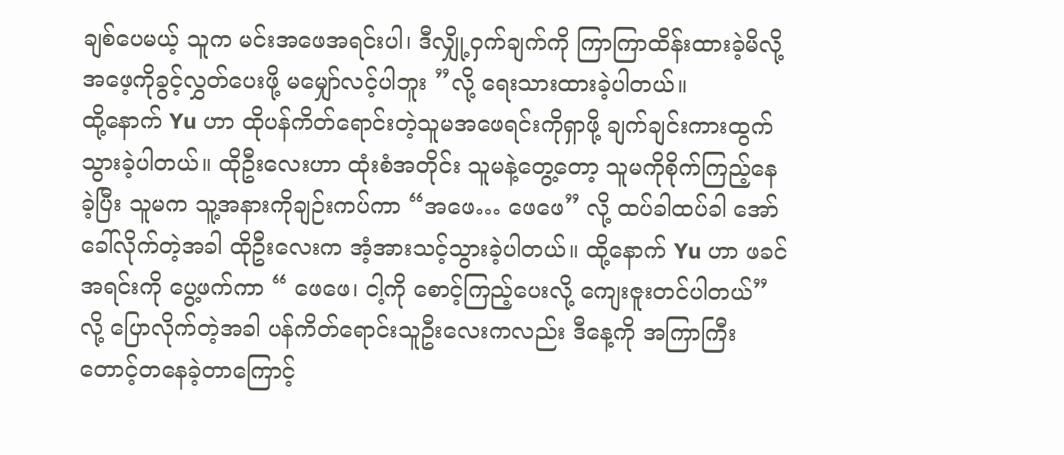ချစ်ပေမယ့် သူက မင်းအဖေအရင်းပါ၊ ဒီလျှို့ဝှက်ချက်ကို ကြာကြာထိန်းထားခဲ့မိလို့ အဖေ့ကိုခွင့်လွှတ်ပေးဖို့ မမျှော်လင့်ပါဘူး ”လို့ ရေးသားထားခဲ့ပါတယ်။
ထို့နောက် Yu ဟာ ထိုပန်ကိတ်ရောင်းတဲ့သူမအဖေရင်းကိုရှာဖို့ ချက်ချင်းကားထွက်သွားခဲ့ပါတယ်။ ထိုဦးလေးဟာ ထုံးစံအတိုင်း သူမနဲ့တွေ့တော့ သူမကိုစိုက်ကြည့်နေခဲ့ပြီး သူမက သူ့အနားကိုချဉ်းကပ်ကာ “အဖေ… ဖေဖေ” လို့ ထပ်ခါထပ်ခါ အော်ခေါ်လိုက်တဲ့အခါ ထိုဦးလေးက အံ့အားသင့်သွားခဲ့ပါတယ်။ ထို့နောက် Yu ဟာ ဖခင်အရင်းကို ပွေ့ဖက်ကာ “ ဖေဖေ၊ ငါ့ကို စောင့်ကြည့်ပေးလို့ ကျေးဇူးတင်ပါတယ်” လို့ ပြောလိုက်တဲ့အခါ ပန်ကိတ်ရောင်းသူဦးလေးကလည်း ဒီနေ့ကို အကြာကြီးတောင့်တနေခဲ့တာကြောင့်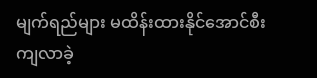မျက်ရည်များ မထိန်းထားနိုင်အောင်စီးကျလာခဲ့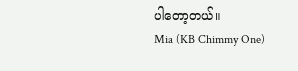ပါတော့တယ်။
Mia (KB Chimmy One)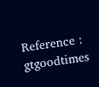Reference : gtgoodtimes